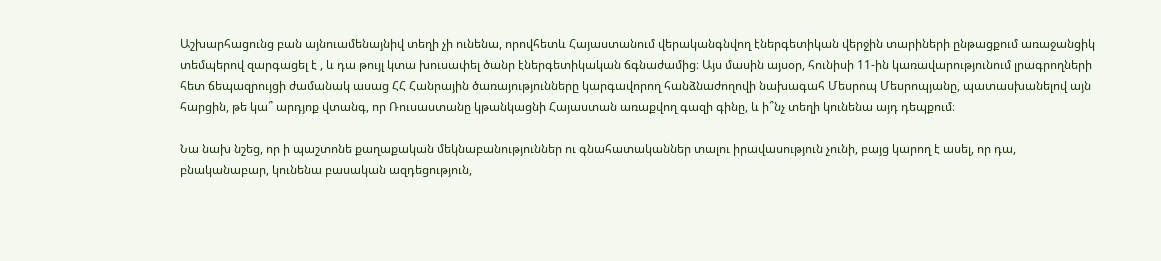Աշխարհացունց բան այնուամենայնիվ տեղի չի ունենա, որովհետև Հայաստանում վերականգնվող էներգետիկան վերջին տարիների ընթացքում առաջանցիկ տեմպերով զարգացել է , և դա թույլ կտա խուսափել ծանր էներգետիկական ճգնաժամից։ Այս մասին այսօր, հունիսի 11-ին կառավարությունում լրագրողների հետ ճեպազրույցի ժամանակ ասաց ՀՀ Հանրային ծառայությունները կարգավորող հանձնաժողովի նախագահ Մեսրոպ Մեսրոպյանը, պատասխանելով այն հարցին, թե կա՞ արդյոք վտանգ, որ Ռուսաստանը կթանկացնի Հայաստան առաքվող գազի գինը, և ի՞նչ տեղի կունենա այդ դեպքում։

Նա նախ նշեց, որ ի պաշտոնե քաղաքական մեկնաբանություններ ու գնահատականներ տալու իրավասություն չունի, բայց կարող է ասել, որ դա, բնականաբար, կունենա բասական ազդեցություն,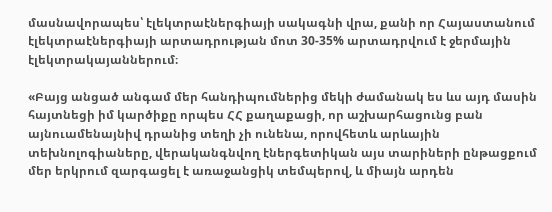մասնավորապես՝ էլեկտրաէներգիայի սակագնի վրա, քանի որ Հայաստանում էլեկտրաէներգիայի արտադրության մոտ 30-35% արտադրվում է ջերմային էլեկտրակայաններում։

«Բայց անցած անգամ մեր հանդիպումներից մեկի ժամանակ ես ևս այդ մասին հայտնեցի իմ կարծիքը որպես ՀՀ քաղաքացի, որ աշխարհացունց բան այնուամենայնիվ դրանից տեղի չի ունենա, որովհետև արևային տեխնոլոգիաները, վերականգնվող էներգետիկան այս տարիների ընթացքում մեր երկրում զարգացել է առաջանցիկ տեմպերով, և միայն արդեն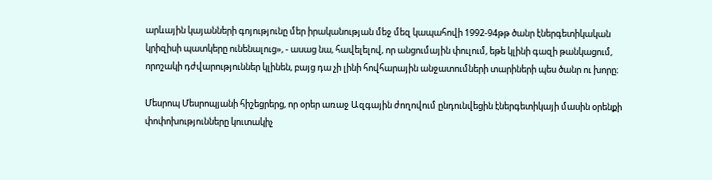արևային կայանների գոյությունը մեր իրականության մեջ մեզ կապահովի 1992-94թթ ծանր էներգետիկական կրիզիսի պատկերը ունենալուց», - ասաց նա, հավելելով, որ անցումային փուլում, եթե կլինի գազի թանկացում, որոշակի դժվարություններ կլինեն, բայց դա չի լինի հովհարային անջատումների տարիների պես ծանր ու խորը։

Մեսրոպ Մեսրոպյանի հիշեցրերց, որ օրեր առաջ Ազգային ժողովում ընդունվեցին էներգետիկայի մասին օրենքի փոփոխությունները կուտակիչ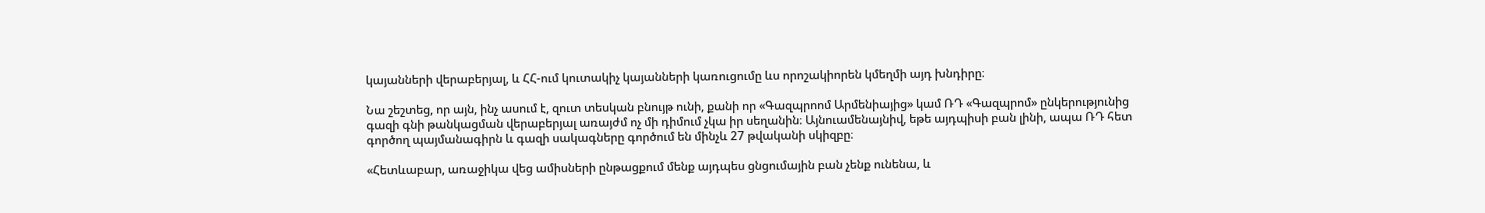կայանների վերաբերյալ, և ՀՀ-ում կուտակիչ կայանների կառուցումը ևս որոշակիորեն կմեղմի այդ խնդիրը։

Նա շեշտեց, որ այն, ինչ ասում է, զուտ տեսկան բնույթ ունի, քանի որ «Գազպրոոմ Արմենիայից» կամ ՌԴ «Գազպրոմ» ընկերությունից գազի գնի թանկացման վերաբերյալ առայժմ ոչ մի դիմում չկա իր սեղանին։ Այնուամենայնիվ, եթե այդպիսի բան լինի, ապա ՌԴ հետ գործող պայմանագիրն և գազի սակագները գործում են մինչև 27 թվականի սկիզբը։

«Հետևաբար, առաջիկա վեց ամիսների ընթացքում մենք այդպես ցնցումային բան չենք ունենա, և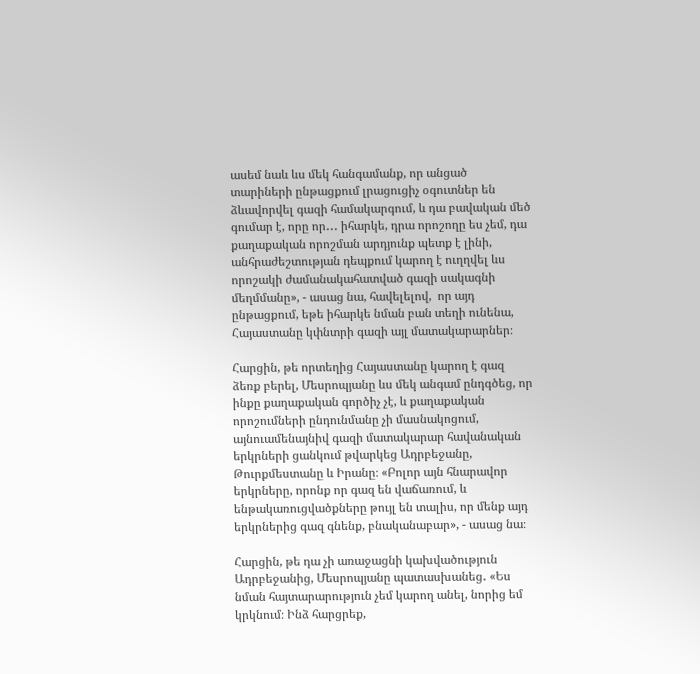ասեմ նաև ևս մեկ հանգամանք, որ անցած տարիների ընթացքում լրացուցիչ օգուտներ են ձևավորվել գազի համակարգում, և դա բավական մեծ գումար է, որը որ․․․ իհարկե, դրա որոշողը ես չեմ, դա քաղաքական որոշման արդյունք պետք է լինի, անհրաժեշտության դեպքում կարող է ուղղվել ևս որոշակի ժամանակահատված գազի սակագնի մեղմմանը», - ասաց նա, հավելելով,  որ այդ ընթացքում, եթե իհարկե նման բան տեղի ունենա, Հայաստանը կփնտրի գազի այլ մատակարարներ։

Հարցին, թե որտեղից Հայաստանը կարող է գազ ձեռք բերել, Մեսրոպյանը ևս մեկ անգամ ընդգծեց, որ ինքը քաղաքական գործիչ չէ, և քաղաքական որոշումների ընդունմանը չի մասնակոցում, այնուամենայնիվ գազի մատակարար հավանական երկրների ցանկում թվարկեց Ադրբեջանը, Թուրքմեստանը և Իրանը։ «Բոլոր այն հնարավոր երկրները, որոնք որ գազ են վաճառում, և ենթակառուցվածքները թույլ են տալիս, որ մենք այդ երկրներից գազ գնենք, բնականաբար», - ասաց նա։

Հարցին, թե դա չի առաջացնի կախվածություն Ադրբեջանից, Մեսրոպյանը պատասխանեց․ «Ես նման հայտարարություն չեմ կարող անել, նորից եմ կրկնում։ Ինձ հարցրեք,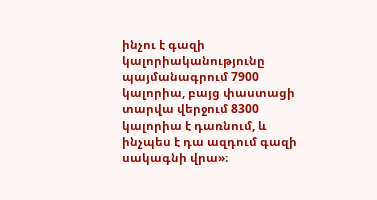ինչու է գազի կալորիականությունը պայմանագրում 7900 կալորիա, բայց փաստացի տարվա վերջում 8300 կալորիա է դառնում, և ինչպես է դա ազդում գազի սակագնի վրա»։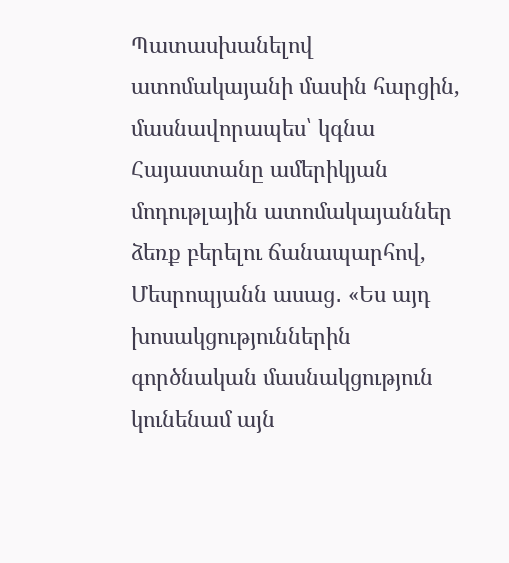Պատասխանելով ատոմակայանի մասին հարցին, մասնավորապես՝ կգնա Հայաստանը ամերիկյան մոդութլային ատոմակայաններ ձեռք բերելու ճանապարհով, Մեսրոպյանն ասաց․ «Ես այդ խոսակցություններին գործնական մասնակցություն կունենամ այն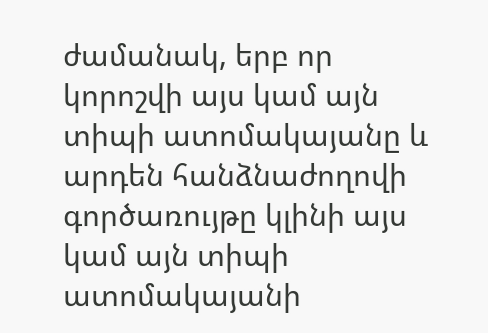ժամանակ, երբ որ կորոշվի այս կամ այն տիպի ատոմակայանը և արդեն հանձնաժողովի գործառույթը կլինի այս կամ այն տիպի ատոմակայանի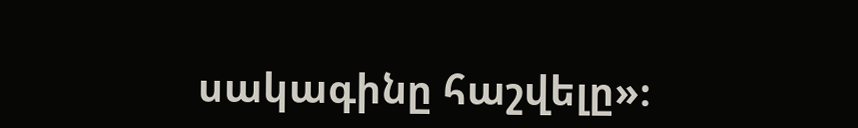սակագինը հաշվելը»։